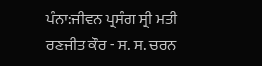ਪੰਨਾ:ਜੀਵਨ ਪ੍ਰਸੰਗ ਸ੍ਰੀ ਮਤੀ ਰਣਜੀਤ ਕੌਰ - ਸ. ਸ. ਚਰਨ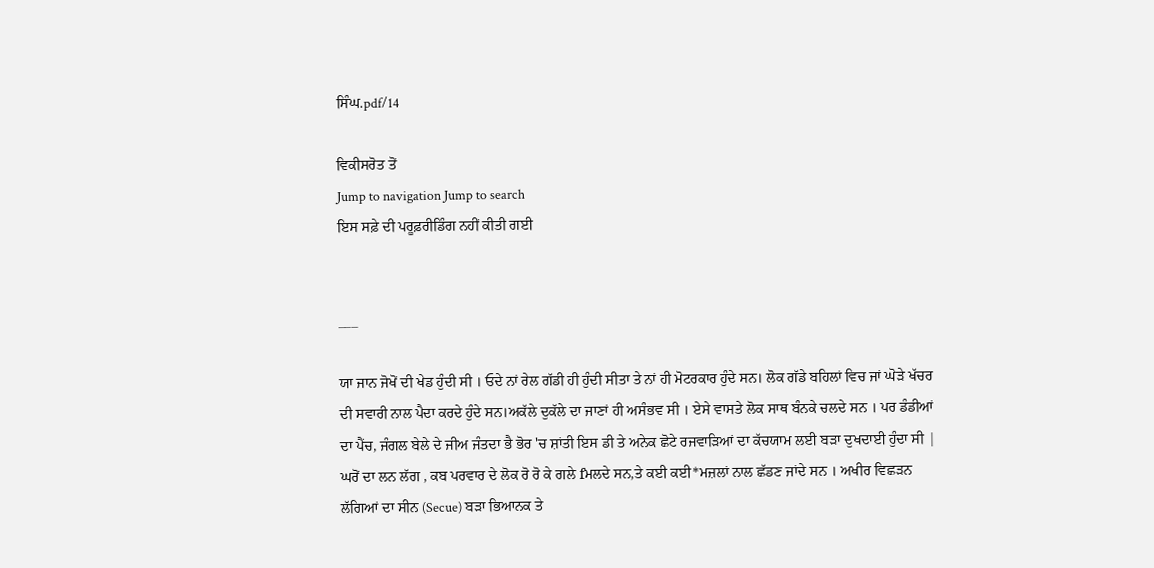ਸਿੰਘ.pdf/14

ਵਿਕੀਸਰੋਤ ਤੋਂ
Jump to navigation Jump to search
ਇਸ ਸਫ਼ੇ ਦੀ ਪਰੂਫ਼ਰੀਡਿੰਗ ਨਹੀਂ ਕੀਤੀ ਗਈ


___

ਯਾ ਜਾਨ ਜੋਖੋਂ ਦੀ ਖੇਡ ਹੁੰਦੀ ਸੀ । ਓਦੇ ਨਾਂ ਰੇਲ ਗੱਡੀ ਹੀ ਹੁੰਦੀ ਸੀਤਾ ਤੇ ਨਾਂ ਹੀ ਮੋਟਰਕਾਰ ਹੁੰਦੇ ਸਨ। ਲੋਕ ਗੱਡੇ ਬਹਿਲਾਂ ਵਿਚ ਜਾਂ ਘੋੜੇ ਖੱਚਰ ਦੀ ਸਵਾਰੀ ਨਾਲ ਪੈਦਾ ਕਰਦੇ ਹੁੰਦੇ ਸਨ।ਅਕੱਲੇ ਦੁਕੱਲੇ ਦਾ ਜਾਣਾਂ ਹੀ ਅਸੰਭਵ ਸੀ । ਏਸੇ ਵਾਸਤੇ ਲੋਕ ਸਾਥ ਬੰਨਕੇ ਚਲਦੇ ਸਨ । ਪਰ ਡੰਡੀਆਂ ਦਾ ਪੈਂਚ, ਜੰਗਲ ਬੇਲੇ ਦੇ ਜੀਅ ਜੰਤਦਾ ਭੈ ਭੋਰ 'ਚ ਸ਼ਾਂਤੀ ਇਸ ਡੀ ਤੇ ਅਨੇਕ ਛੋਟੇ ਰਜਵਾੜਿਆਂ ਦਾ ਕੱਚਯਾਮ ਲਈ ਬੜਾ ਦੁਖਦਾਈ ਹੁੰਦਾ ਸੀ | ਘਰੋਂ ਦਾ ਲਨ ਲੱਗ , ਕਬ ਪਰਵਾਰ ਦੇ ਲੋਕ ਰੋ ਰੋ ਕੇ ਗਲੇ fਮਲਦੇ ਸਨ,ਤੇ ਕਈ ਕਈ*ਮਜ਼ਲਾਂ ਨਾਲ ਛੱਡਣ ਜਾਂਦੇ ਸਨ । ਅਖੀਰ ਵਿਛੜਨ ਲੱਗਿਆਂ ਦਾ ਸੀਨ (Secue) ਬੜਾ ਭਿਆਨਕ ਤੇ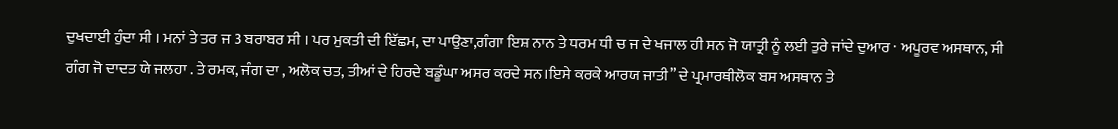ਦੁਖਦਾਈ ਹੁੰਦਾ ਸੀ । ਮਨਾਂ ਤੇ ਤਰ ਜ 3 ਬਰਾਬਰ ਸੀ । ਪਰ ਮੁਕਤੀ ਦੀ ਇੱਛਮ, ਦਾ ਪਾਉਣਾ,ਗੰਗਾ ਇਸ਼ ਨਾਨ ਤੇ ਧਰਮ ਧੀ ਚ ਜ ਦੇ ਖਜਾਲ ਹੀ ਸਨ ਜੋ ਯਾਤ੍ਰੀ ਨੂੰ ਲਈ ਤੁਰੇ ਜਾਂਦੇ ਦੁਆਰ · ਅਪੂਰਵ ਅਸਥਾਨ, ਸੀ ਗੰਗ ਜੋ ਦਾਦਤ ਯੇ ਜਲਹਾ . ਤੇ ਰਮਕ, ਜੰਗ ਦਾ , ਅਲੋਕ ਚਤ, ਤੀਆਂ ਦੇ ਹਿਰਦੇ ਬਡੂੰਘਾ ਅਸਰ ਕਰਦੇ ਸਨ।ਇਸੇ ਕਰਕੇ ਆਰਯ ਜਾਤੀ” ਦੇ ਪ੍ਰਮਾਰਥੀਲੋਕ ਬਸ ਅਸਥਾਨ ਤੇ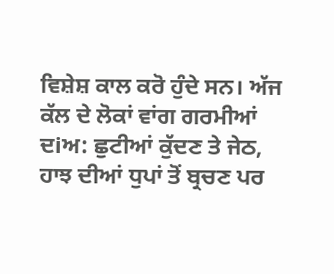ਵਿਸ਼ੇਸ਼ ਕਾਲ ਕਰੋ ਹੁੰਦੇ ਸਨ। ਅੱਜ ਕੱਲ ਦੇ ਲੋਕਾਂ ਵਾਂਗ ਗਰਮੀਆਂ ਦiਅ: ਛੁਟੀਆਂ ਕੁੱਦਣ ਤੇ ਜੇਠ, ਹਾਝ ਦੀਆਂ ਧੁਪਾਂ ਤੋਂ ਬ੍ਰਚਣ ਪਰ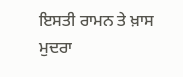ਇਸਤੀ ਰਾਮਨ ਤੇ ਖ਼ਾਸ ਮੁਦਰਾ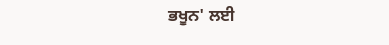ਭਖੂਨ' ਲਈ